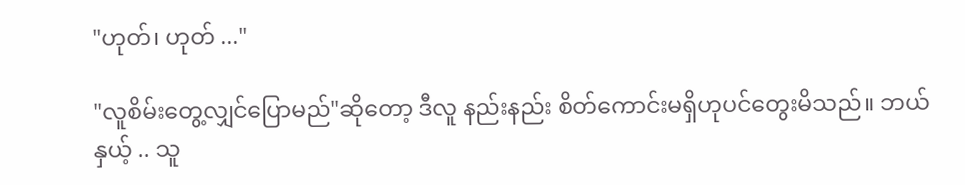"ဟုတ်၊ ဟုတ် ..."

"လူစိမ်းတွေ့လျှင်ပြောမည်"ဆိုတော့ ဒီလူ နည်းနည်း စိတ်ကောင်းမရှိဟုပင်တွေးမိသည်။ ဘယ်နှယ့် .. သူ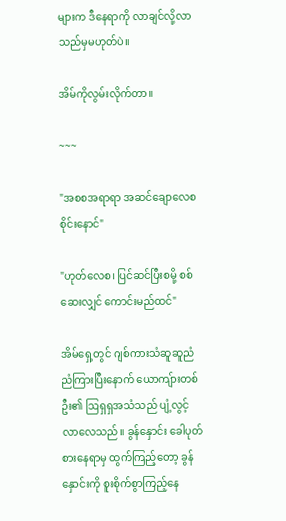များက ဒီနေရာကို လာချင်လို့လာသည်မှမဟုတ်ပဲ။

အိမ်ကိုလွမ်းလိုက်တာ။

~~~

"အစစအရာရာ အဆင်ချောလေစ စိုင်းနောင်"

"ဟုတ်လေစ၊ ပြင်ဆင်ပြီးစမို့ စစ်ဆေးလျှင် ကောင်းမည်ထင်"

အိမ်ရှေ့တွင် ဂျစ်ကားသံဆူဆူညံညံကြားပြီးနောက် ယောကျ်ားတစ်ဦး၏ ဩရှရှအသံသည် ပျံ့လွင့်လာလေသည်။ ခွန်နှောင်း ခေါပုတ်စားနေရာမှ ထွက်ကြည့်တော့ ခွန်နှောင်းကို စူးစိုက်စွာကြည့်နေ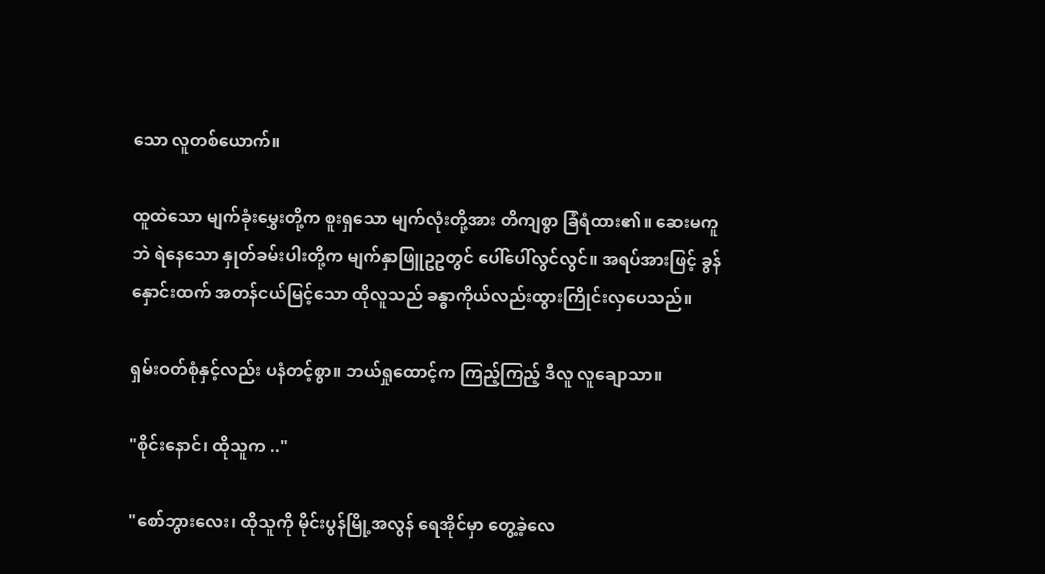သော လူတစ်ယောက်။

ထူထဲသော မျက်ခုံးမွှေးတို့က စူးရှသော မျက်လုံးတို့အား တိကျစွာ ခြံရံထား၏။ ဆေးမကူဘဲ ရဲနေသော နှုတ်ခမ်းပါးတို့က မျက်နှာဖြူဥဥတွင် ပေါ်ပေါ်လွင်လွင်။ အရပ်အားဖြင့် ခွန်နှောင်းထက် အတန်ငယ်မြင့်သော ထိုလူသည် ခန္ဓာကိုယ်လည်းထွားကြိုင်းလှပေသည်။

ရှမ်းဝတ်စုံနှင့်လည်း ပနံတင့်စွာ။ ဘယ်ရှုထောင့်က ကြည့်ကြည့် ဒီလူ လူချောသာ။

"စိုင်းနောင်၊ ထိုသူက .."

"စော်ဘွားလေး၊ ထိုသူကို မိုင်းပွန်မြို့အလွန် ရေအိုင်မှာ တွေ့ခဲ့လေ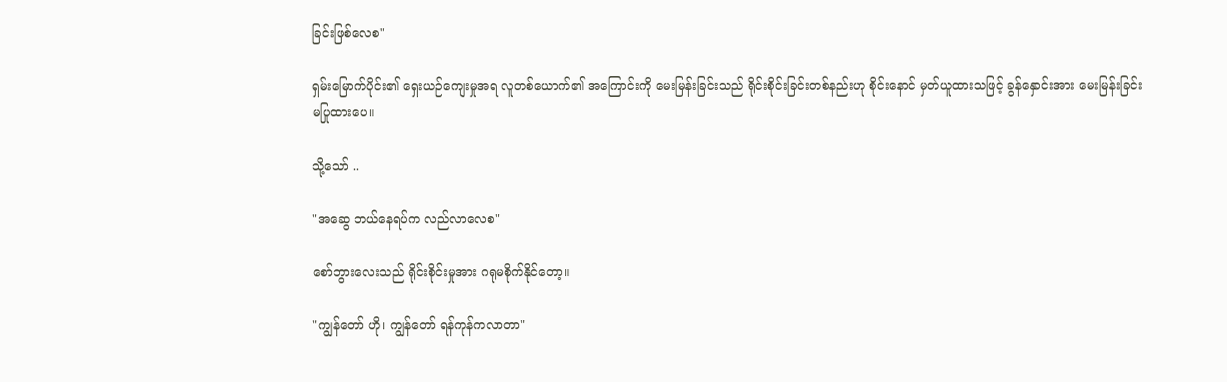ခြင်းဖြစ်လေစ"

ရှမ်းမြောက်ပိုင်း၏ ရှေးယဉ်ကျေးမှုအရ လူတစ်ယောက်၏ အကြောင်းကို မေးမြန်းခြင်းသည် ရိုင်းစိုင်းခြင်းတစ်နည်းဟု စိုင်းနောင် မှတ်ယူထားသဖြင့် ခွန်နှောင်းအား မေးမြန်းခြင်းမပြုထားပေ။

သို့သော် ..

"အဆွေ ဘယ်နေရပ်က လည်လာလေစ"

စော်ဘွားလေးသည် ရိုင်းစိုင်းမှုအား ဂရုမစိုက်နိုင်တော့။

"ကျွန်တော် ဟို၊ ကျွန်တော် ရန်ကုန်ကလာတာ"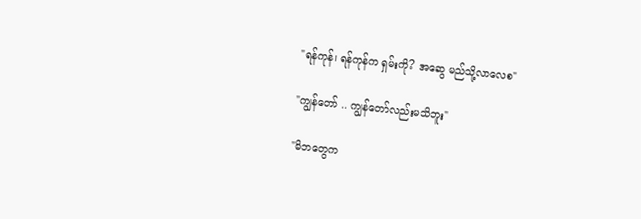"ရန်ကုန်၊ ရန်ကုန်က ရှမ်းကို? အဆွေ မည်သို့လာလေစ"

"ကျွန်တော် .. ကျွန်တော်လည်းမသိဘူး"

"မိဘတွေက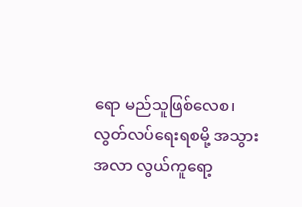ရော မည်သူဖြစ်လေစ၊
လွတ်လပ်ရေးရစမို့ အသွားအလာ လွယ်ကူရော့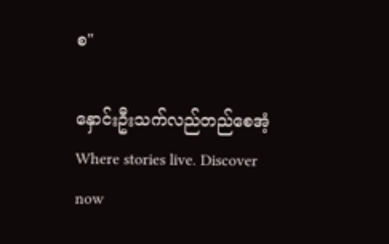စ"

နှောင်းဦးသက်လည်တည်စေအံ့Where stories live. Discover now